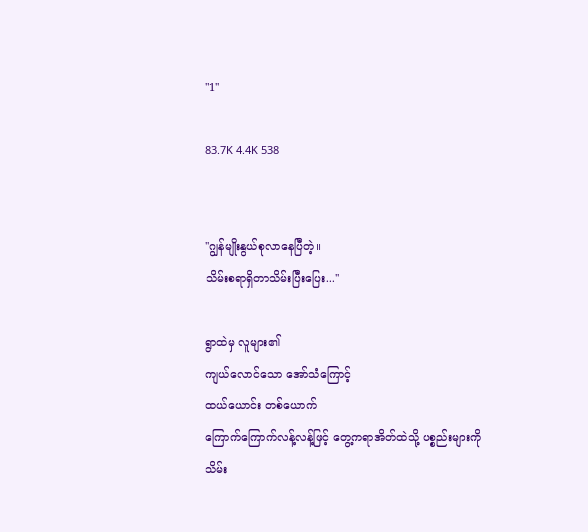"1''

83.7K 4.4K 538


''ဂျွန်မျိုးနွယ်စုလာနေပြီတဲ့။
သိမ်းစရာရှိတာသိမ်းပြီးပြေး...''

ရွာထဲမှ လူများ၏
ကျယ်လောင်သော အော်သံကြောင့်
ထယ်ယောင်း တစ်ယောက်
ကြောက်ကြောက်လန့်လန့်ဖြင့် တွေ့ကရာအိတ်ထဲသို့ ပစ္စည်းများကို သိမ်း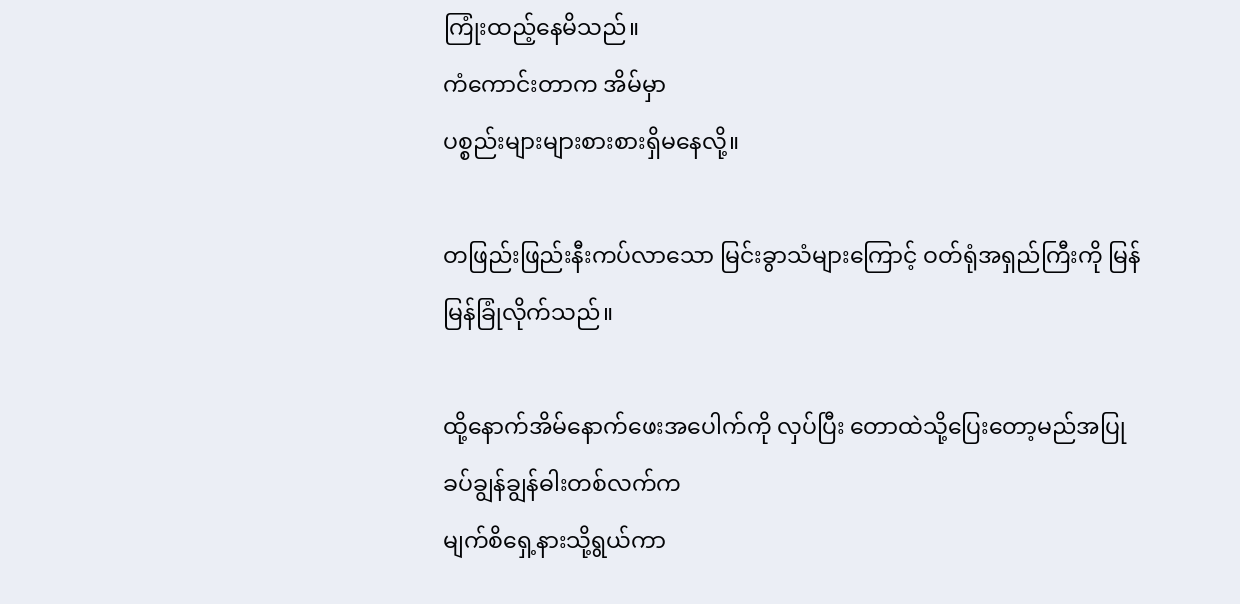ကြုံးထည့်နေမိသည်။
ကံကောင်းတာက အိမ်မှာ
ပစ္စည်းများများစားစားရှိမနေလို့။

တဖြည်းဖြည်းနီးကပ်လာသော မြင်းခွာသံများကြောင့် ဝတ်ရုံအရှည်ကြီးကို မြန်မြန်ခြုံလိုက်သည်။

ထို့နောက်အိမ်နောက်ဖေးအပေါက်ကို လှပ်ပြီး တောထဲသို့ပြေးတော့မည်အပြု
ခပ်ချွန်ချွန်ဓါးတစ်လက်က
မျက်စိရှေ့နားသို့ရွယ်ကာ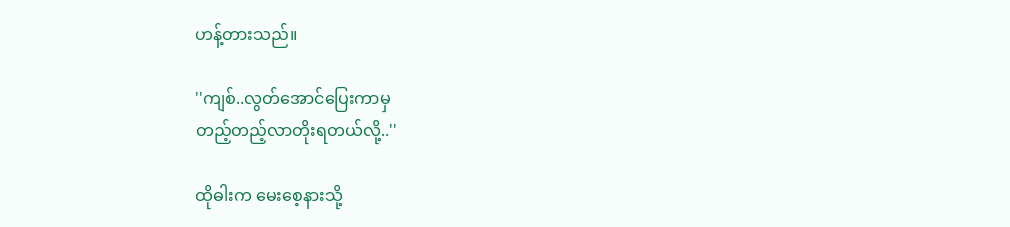ဟန့်တားသည်။

''ကျစ်..လွတ်အောင်ပြေးကာမှ
တည့်တည့်လာတိုးရတယ်လို့..''

ထိုဓါးက မေးစေ့နားသို့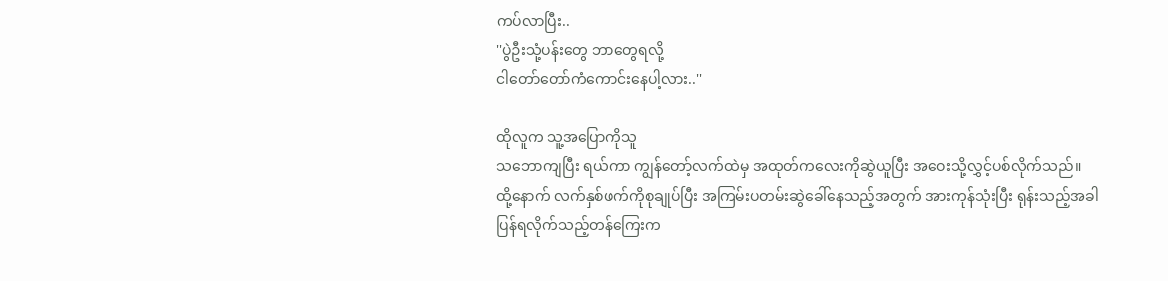ကပ်လာပြီး..
''ပွဲဦးသုံ့ပန်းတွေ ဘာတွေရလို့
ငါတော်တော်ကံကောင်းနေပါ့လား..''

ထိုလူက သူ့အပြောကိုသူ
သဘောကျပြီး ရယ်ကာ ကျွန်တော့်လက်ထဲမှ အထုတ်ကလေးကိုဆွဲယူပြီး အဝေးသို့လွှင့်ပစ်လိုက်သည်။
ထို့နောက် လက်နှစ်ဖက်ကိုစုချုပ်ပြီး အကြမ်းပတမ်းဆွဲခေါ်နေသည့်အတွက် အားကုန်သုံးပြီး ရုန်းသည့်အခါ
ပြန်ရလိုက်သည့်တန်ကြေးက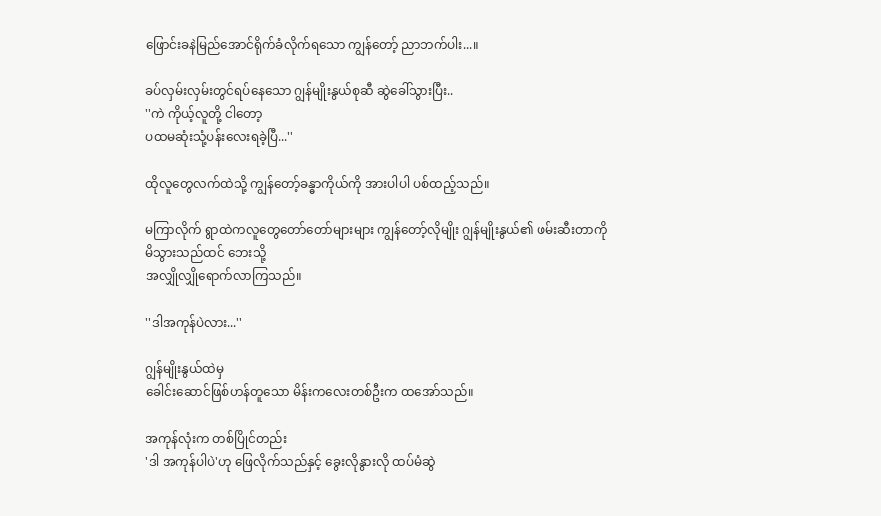ဖြောင်းခနဲမြည်အောင်ရိုက်ခံလိုက်ရသော ကျွန်တော့် ညာဘက်ပါး...။

ခပ်လှမ်းလှမ်းတွင်ရပ်နေသော ဂျွန်မျိုးနွယ်စုဆီ ဆွဲခေါ်သွားပြီး..
''ကဲ ကိုယ့်လူတို့ ငါတော့
ပထမဆုံးသုံ့ပန်းလေးရခဲ့ပြီ...''

ထိုလူတွေလက်ထဲသို့ ကျွန်တော့်ခန္ဓာကိုယ်ကို အားပါပါ ပစ်ထည့်သည်။

မကြာလိုက် ရွာထဲကလူတွေတော်တော်များများ ကျွန်တော့်လိုမျိုး ဂျွန်မျိုးနွယ်၏ ဖမ်းဆီးတာကို
မိသွားသည်ထင် ဘေးသို့
အလျှိုလျှိုရောက်လာကြသည်။

''ဒါအကုန်ပဲလား...''

ဂျွန်မျိုးနွယ်ထဲမှ
ခေါင်းဆောင်ဖြစ်ဟန်တူသော မိန်းကလေးတစ်ဦးက ထအော်သည်။

အကုန်လုံးက တစ်ပြိုင်တည်း
'ဒါ အကုန်ပါပဲ'ဟု ဖြေလိုက်သည်နှင့် ခွေးလိုနွားလို ထပ်မံဆွဲ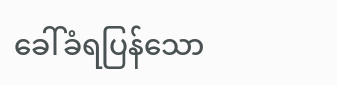ခေါ်ခံရပြန်သော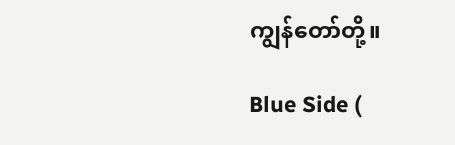ကျွန်တော်တို့။

Blue Side (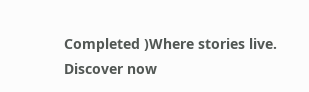Completed )Where stories live. Discover now